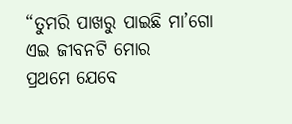“ତୁମରି ପାଖରୁ ପାଇଛି ମା’ଗୋ
ଏଇ ଜୀବନଟି ମୋର
ପ୍ରଥମେ ଯେବେ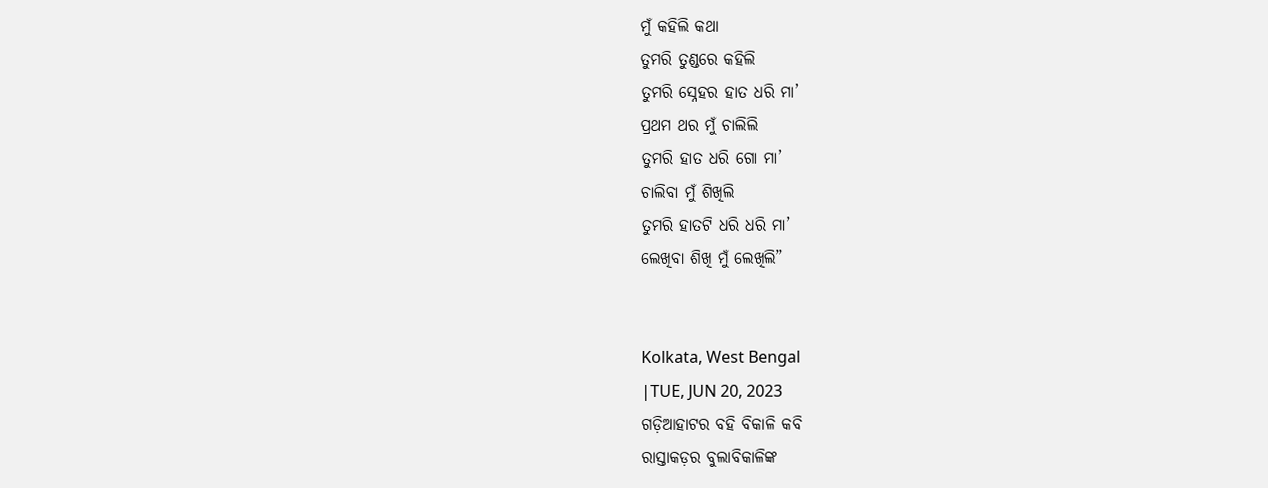ମୁଁ କହିଲି କଥା
ତୁମରି ତୁଣ୍ଡରେ କହିଲି
ତୁମରି ସ୍ନେହର ହାତ ଧରି ମା’
ପ୍ରଥମ ଥର ମୁଁ ଚାଲିଲି
ତୁମରି ହାତ ଧରି ଗୋ ମା’
ଚାଲିବା ମୁଁ ଶିଖିଲି
ତୁମରି ହାତଟି ଧରି ଧରି ମା’
ଲେଖିବା ଶିଖି ମୁଁ ଲେଖିଲି”


Kolkata, West Bengal
|TUE, JUN 20, 2023
ଗଡ଼ିଆହାଟର ବହି ବିକାଳି କବି
ରାସ୍ତାକଡ଼ର ବୁଲାବିକାଳିଙ୍କ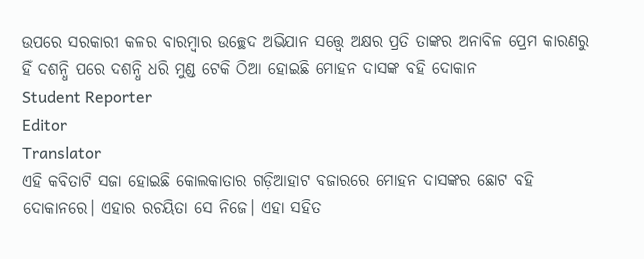ଉପରେ ସରକାରୀ କଳର ବାରମ୍ବାର ଉଚ୍ଛେଦ ଅଭିଯାନ ସତ୍ତ୍ୱେ ଅକ୍ଷର ପ୍ରତି ତାଙ୍କର ଅନାବିଳ ପ୍ରେମ କାରଣରୁ ହିଁ ଦଶନ୍ଧି ପରେ ଦଶନ୍ଧି ଧରି ମୁଣ୍ଡ ଟେକି ଠିଆ ହୋଇଛି ମୋହନ ଦାସଙ୍କ ବହି ଦୋକାନ
Student Reporter
Editor
Translator
ଏହି କବିତାଟି ସଜା ହୋଇଛି କୋଲକାତାର ଗଡ଼ିଆହାଟ ବଜାରରେ ମୋହନ ଦାସଙ୍କର ଛୋଟ ବହି ଦୋକାନରେ। ଏହାର ରଚୟିତା ସେ ନିଜେ। ଏହା ସହିତ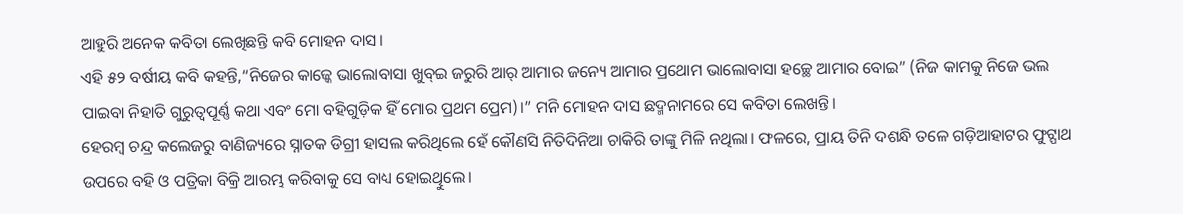ଆହୁରି ଅନେକ କବିତା ଲେଖିଛନ୍ତି କବି ମୋହନ ଦାସ।
ଏହି ୫୨ ବର୍ଷୀୟ କବି କହନ୍ତି,“ନିଜେର କାଜ୍କେ ଭାଲୋବାସା ଖୁବ୍ଇ ଜରୁରି ଆର୍ ଆମାର ଜନ୍ୟେ ଆମାର ପ୍ରଥୋମ ଭାଲୋବାସା ହଚ୍ଛେ ଆମାର ବୋଇ” (ନିଜ କାମକୁ ନିଜେ ଭଲ ପାଇବା ନିହାତି ଗୁରୁତ୍ୱପୂର୍ଣ୍ଣ କଥା ଏବଂ ମୋ ବହିଗୁଡ଼ିକ ହିଁ ମୋର ପ୍ରଥମ ପ୍ରେମ)।” ମନି ମୋହନ ଦାସ ଛଦ୍ମନାମରେ ସେ କବିତା ଲେଖନ୍ତି।
ହେରମ୍ବ ଚନ୍ଦ୍ର କଲେଜରୁ ବାଣିଜ୍ୟରେ ସ୍ନାତକ ଡିଗ୍ରୀ ହାସଲ କରିଥିଲେ ହେଁ କୌଣସି ନିତିଦିନିଆ ଚାକିରି ତାଙ୍କୁ ମିଳି ନଥିଲା। ଫଳରେ, ପ୍ରାୟ ତିନି ଦଶନ୍ଧି ତଳେ ଗଡ଼ିଆହାଟର ଫୁଟ୍ପାଥ ଉପରେ ବହି ଓ ପତ୍ରିକା ବିକ୍ରି ଆରମ୍ଭ କରିବାକୁ ସେ ବାଧ୍ୟ ହୋଇଥିୁଲେ।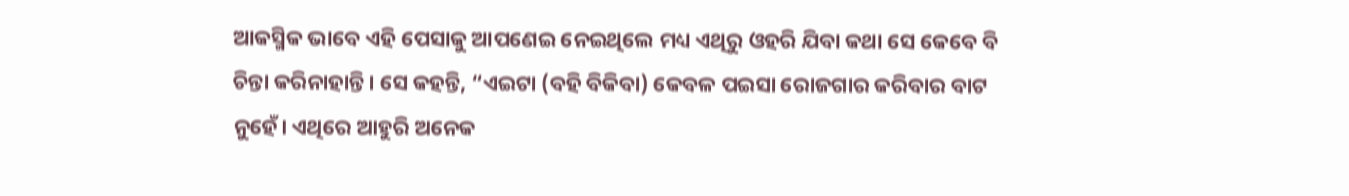ଆକସ୍ମିକ ଭାବେ ଏହି ପେସାକୁ ଆପଣେଇ ନେଇଥିଲେ ମଧ୍ୟ ଏଥିରୁ ଓହରି ଯିବା କଥା ସେ କେବେ ବି ଚିନ୍ତା କରିନାହାନ୍ତି। ସେ କହନ୍ତି, “ଏଇଟା (ବହି ବିକିବା) କେବଳ ପଇସା ରୋଜଗାର କରିବାର ବାଟ ନୁହେଁ। ଏଥିରେ ଆହୁରି ଅନେକ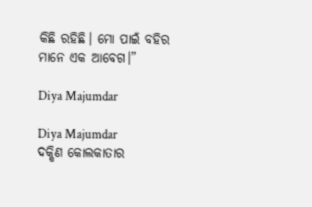କିଛି ରହିଛି। ମୋ ପାଇଁ ବହିର ମାନେ ଏକ ଆବେଗ।”

Diya Majumdar

Diya Majumdar
ଦକ୍ଷିଣ କୋଲକାତାର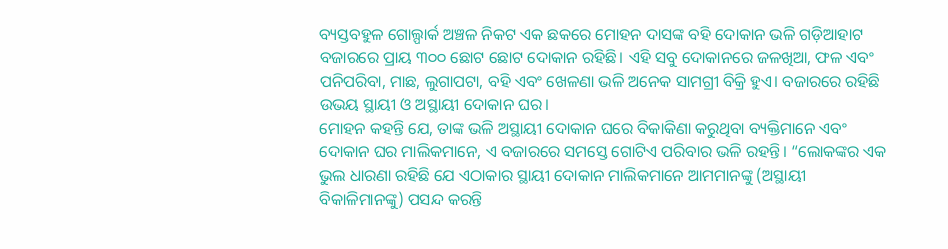ବ୍ୟସ୍ତବହୁଳ ଗୋଲ୍ପାର୍କ ଅଞ୍ଚଳ ନିକଟ ଏକ ଛକରେ ମୋହନ ଦାସଙ୍କ ବହି ଦୋକାନ ଭଳି ଗଡ଼ିଆହାଟ ବଜାରରେ ପ୍ରାୟ ୩୦୦ ଛୋଟ ଛୋଟ ଦୋକାନ ରହିଛି। ଏହି ସବୁ ଦୋକାନରେ ଜଳଖିଆ, ଫଳ ଏବଂ ପନିପରିବା, ମାଛ, ଲୁଗାପଟା, ବହି ଏବଂ ଖେଳଣା ଭଳି ଅନେକ ସାମଗ୍ରୀ ବିକ୍ରି ହୁଏ। ବଜାରରେ ରହିଛି ଉଭୟ ସ୍ଥାୟୀ ଓ ଅସ୍ଥାୟୀ ଦୋକାନ ଘର।
ମୋହନ କହନ୍ତି ଯେ, ତାଙ୍କ ଭଳି ଅସ୍ଥାୟୀ ଦୋକାନ ଘରେ ବିକାକିଣା କରୁଥିବା ବ୍ୟକ୍ତିମାନେ ଏବଂ ଦୋକାନ ଘର ମାଲିକମାନେ, ଏ ବଜାରରେ ସମସ୍ତେ ଗୋଟିଏ ପରିବାର ଭଳି ରହନ୍ତି। “ଲୋକଙ୍କର ଏକ ଭୁଲ ଧାରଣା ରହିଛି ଯେ ଏଠାକାର ସ୍ଥାୟୀ ଦୋକାନ ମାଲିକମାନେ ଆମମାନଙ୍କୁ (ଅସ୍ଥାୟୀ ବିକାଳିମାନଙ୍କୁ) ପସନ୍ଦ କରନ୍ତି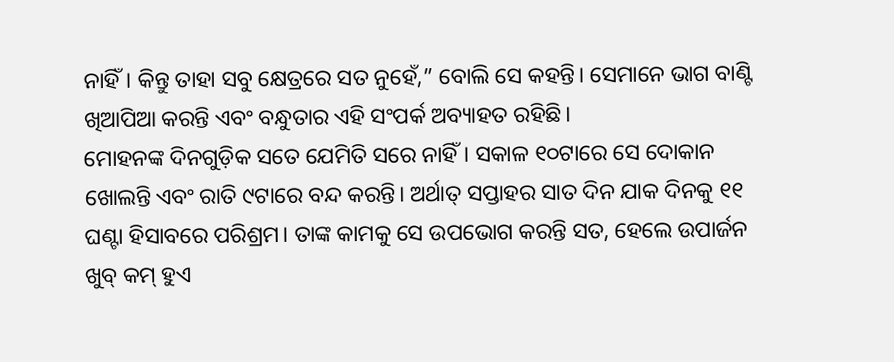ନାହିଁ। କିନ୍ତୁ ତାହା ସବୁ କ୍ଷେତ୍ରରେ ସତ ନୁହେଁ,” ବୋଲି ସେ କହନ୍ତି। ସେମାନେ ଭାଗ ବାଣ୍ଟି ଖିଆପିଆ କରନ୍ତି ଏବଂ ବନ୍ଧୁତାର ଏହି ସଂପର୍କ ଅବ୍ୟାହତ ରହିଛି।
ମୋହନଙ୍କ ଦିନଗୁଡ଼ିକ ସତେ ଯେମିତି ସରେ ନାହିଁ। ସକାଳ ୧୦ଟାରେ ସେ ଦୋକାନ ଖୋଲନ୍ତି ଏବଂ ରାତି ୯ଟାରେ ବନ୍ଦ କରନ୍ତି। ଅର୍ଥାତ୍ ସପ୍ତାହର ସାତ ଦିନ ଯାକ ଦିନକୁ ୧୧ ଘଣ୍ଟା ହିସାବରେ ପରିଶ୍ରମ। ତାଙ୍କ କାମକୁ ସେ ଉପଭୋଗ କରନ୍ତି ସତ, ହେଲେ ଉପାର୍ଜନ ଖୁବ୍ କମ୍ ହୁଏ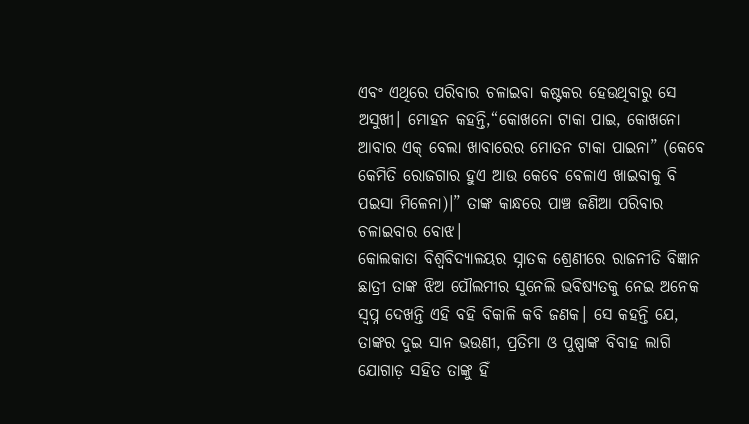ଏବଂ ଏଥିରେ ପରିବାର ଚଳାଇବା କଷ୍ଟକର ହେଉଥିବାରୁ ସେ ଅସୁଖୀ। ମୋହନ କହନ୍ତି,“କୋଖନୋ ଟାକା ପାଇ, କୋଖନୋ ଆବାର ଏକ୍ ବେଲା ଖାବାରେର ମୋତନ ଟାକା ପାଇନା” (କେବେ କେମିତି ରୋଜଗାର ହୁଏ ଆଉ କେବେ ବେଳାଏ ଖାଇବାକୁ ବି ପଇସା ମିଳେନା)।” ତାଙ୍କ କାନ୍ଧରେ ପାଞ୍ଚ ଜଣିଆ ପରିବାର ଚଳାଇବାର ବୋଝ।
କୋଲକାତା ବିଶ୍ଵବିଦ୍ୟାଳୟର ସ୍ନାତକ ଶ୍ରେଣୀରେ ରାଜନୀତି ବିଜ୍ଞାନ ଛାତ୍ରୀ ତାଙ୍କ ଝିଅ ପୌଲମୀର ସୁନେଲି ଭବିଷ୍ୟତକୁ ନେଇ ଅନେକ ସ୍ଵପ୍ନ ଦେଖନ୍ତି ଏହି ବହି ବିକାଳି କବି ଜଣକ। ସେ କହନ୍ତି ଯେ, ତାଙ୍କର ଦୁଇ ସାନ ଭଉଣୀ, ପ୍ରତିମା ଓ ପୁଷ୍ପାଙ୍କ ବିବାହ ଲାଗି ଯୋଗାଡ଼ ସହିତ ତାଙ୍କୁ ହିଁ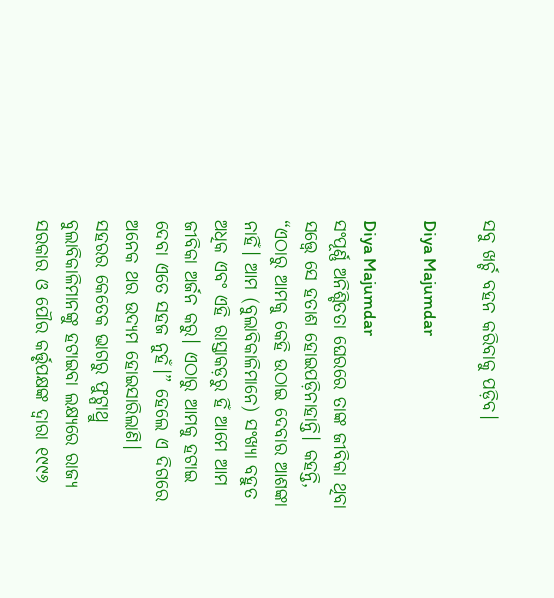ସବୁ ଖର୍ଚ୍ଚ ବହନ କରିବାକୁ ପଡ଼ିବ।

Diya Majumdar

Diya Majumdar
ସଂପୂର୍ଣ୍ଣ ଅନିଶ୍ଚିତତା ଘେରରେ ତାଙ୍କ ଜୀବିକା ଥିବା ସତ୍ତ୍ୱେ ସେ ହତାଶ ହୋଇପଡ଼ିନାହାନ୍ତି। କହନ୍ତି, “ଏଠାରୁ ଆମକୁ କେହି ଉଠାଇ ଦେବାର ଆଶଙ୍କା ନାହିଁ। ଆମ (ବୁଲାବିକାଳିମାନେ) ସଂଖ୍ୟା ବହୁତ ଅଧିକ ଏବଂ ଏହି ରାସ୍ତାକଡ଼ରୁ ହିଁ ଆମେ ଆମ ଜୀବିକା ଅର୍ଜନ କରୁ। ଏଠାରୁ ଆମକୁ ହଟାଇ ଦେବା ଏତେ ସହଜ ନୁହଁ।” ହେଲେ ଏ ଦିଗରେ ଅନେକ ଥର ଉଦ୍ୟମ ହୋଇସାରିଲାଣି।
ସହରର କେତେକ ଭାଗରୁ ଫୁଟ୍ପାଥ୍ରୁ ବୁଲାବିକାଳିମାନଙ୍କୁ ହଟାଇବା ଲକ୍ଷ୍ୟରେ ରାଜ୍ୟ ସରକାର ଓ ପୌର କର୍ତ୍ତୃପକ୍ଷଙ୍କ ଦ୍ୱାରା ୧୯୯୬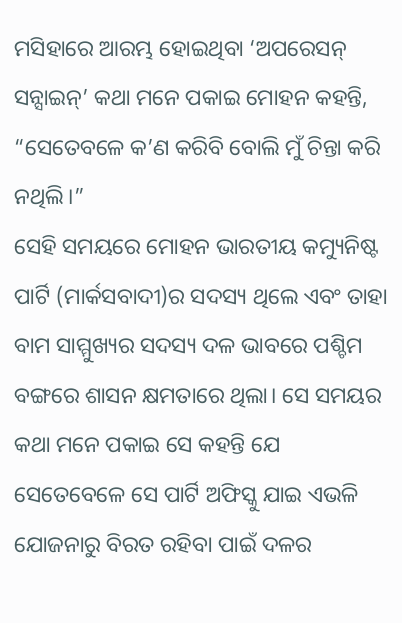ମସିହାରେ ଆରମ୍ଭ ହୋଇଥିବା ‘ଅପରେସନ୍ ସନ୍ସାଇନ୍’ କଥା ମନେ ପକାଇ ମୋହନ କହନ୍ତି, “ସେତେବଳେ କ’ଣ କରିବି ବୋଲି ମୁଁ ଚିନ୍ତା କରି ନଥିଲି।”
ସେହି ସମୟରେ ମୋହନ ଭାରତୀୟ କମ୍ୟୁନିଷ୍ଟ ପାର୍ଟି (ମାର୍କସବାଦୀ)ର ସଦସ୍ୟ ଥିଲେ ଏବଂ ତାହା ବାମ ସାମ୍ମୁଖ୍ୟର ସଦସ୍ୟ ଦଳ ଭାବରେ ପଶ୍ଚିମ ବଙ୍ଗରେ ଶାସନ କ୍ଷମତାରେ ଥିଲା। ସେ ସମୟର କଥା ମନେ ପକାଇ ସେ କହନ୍ତି ଯେ ସେତେବେଳେ ସେ ପାର୍ଟି ଅଫିସ୍କୁ ଯାଇ ଏଭଳି ଯୋଜନାରୁ ବିରତ ରହିବା ପାଇଁ ଦଳର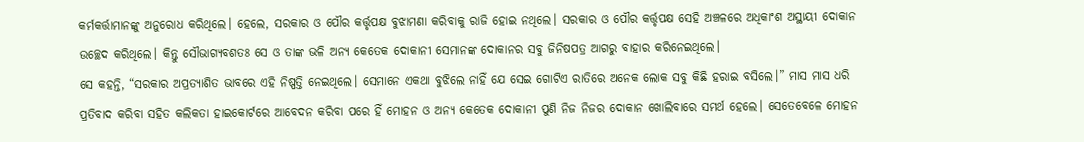କର୍ମକର୍ତ୍ତାମାନଙ୍କୁ ଅନୁରୋଧ କରିଥିଲେ। ହେଲେ, ସରକାର ଓ ପୌର କର୍ତ୍ତୃପକ୍ଷ ବୁଝାମଣା କରିବାକୁ ରାଜି ହୋଇ ନଥିଲେ। ସରକାର ଓ ପୌର କର୍ତ୍ତୃପକ୍ଷ ସେହି ଅଞ୍ଚଳରେ ଅଧିକାଂଶ ଅସ୍ଥାୟୀ ଦୋକାନ ଉଚ୍ଛେଦ କରିଥିଲେ। କିନ୍ତୁ ସୌଭାଗ୍ୟବଶତଃ ସେ ଓ ତାଙ୍କ ଭଳି ଅନ୍ୟ କେତେକ ଦୋକାନୀ ସେମାନଙ୍କ ଦୋକାନର ସବୁ ଜିନିଷପତ୍ର ଆଗରୁ ବାହାର କରିନେଇଥିଲେ।
ସେ କହନ୍ତି, “ସରକାର ଅପ୍ରତ୍ୟାଶିତ ଭାବରେ ଏହି ନିଷ୍ପତ୍ତି ନେଇଥିଲେ। ସେମାନେ ଏକଥା ବୁଝିଲେ ନାହିଁ ଯେ ସେଇ ଗୋଟିଏ ରାତିରେ ଅନେକ ଲୋକ ସବୁ କିଛି ହରାଇ ବସିଲେ।” ମାସ ମାସ ଧରି ପ୍ରତିବାଦ କରିବା ସହିତ କଲିକତା ହାଇକୋର୍ଟରେ ଆବେଦନ କରିବା ପରେ ହିଁ ମୋହନ ଓ ଅନ୍ୟ କେତେକ ଦୋକାନୀ ପୁଣି ନିଜ ନିଜର ଦୋକାନ ଖୋଲିବାରେ ସମର୍ଥ ହେଲେ। ସେତେବେଳେ ମୋହନ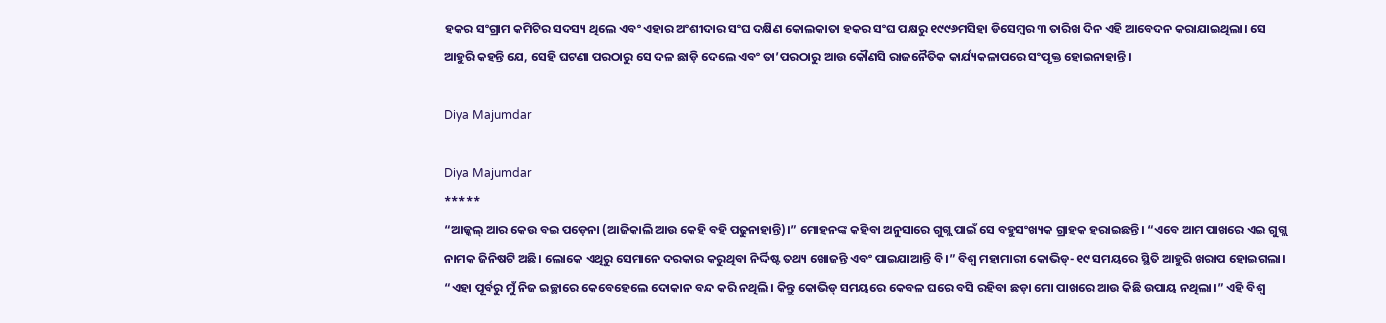ହକର ସଂଗ୍ରାମ କମିଟିର ସଦସ୍ୟ ଥିଲେ ଏବଂ ଏହାର ଅଂଶୀଦାର ସଂଘ ଦକ୍ଷିଣ କୋଲକାତା ହକର ସଂଘ ପକ୍ଷରୁ ୧୯୯୬ମସିହା ଡିସେମ୍ବର ୩ ତାରିଖ ଦିନ ଏହି ଆବେଦନ କରାଯାଇଥିଲା। ସେ ଆହୁରି କହନ୍ତି ଯେ, ସେହି ଘଟଣା ପରଠାରୁ ସେ ଦଳ ଛାଡ଼ି ଦେଲେ ଏବଂ ତା’ପରଠାରୁ ଆଉ କୌଣସି ରାଜନୈତିକ କାର୍ଯ୍ୟକଳାପରେ ସଂପୃକ୍ତ ହୋଇନାହାନ୍ତି।

Diya Majumdar

Diya Majumdar
*****
“ଆଜ୍କଲ୍ ଆର କେଉ ବଇ ପଡ଼େନା (ଆଜିକାଲି ଆଉ କେହି ବହି ପଢୁନାହାନ୍ତି)।” ମୋହନଙ୍କ କହିବା ଅନୁସାରେ ଗୁଗ୍ଲ ପାଇଁ ସେ ବହୁସଂଖ୍ୟକ ଗ୍ରାହକ ହରାଇଛନ୍ତି। “ଏବେ ଆମ ପାଖରେ ଏଇ ଗୁଗ୍ଲ ନାମକ ଜିନିଷଟି ଅଛି। ଲୋକେ ଏଥିରୁ ସେମାନେ ଦରକାର କରୁଥିବା ନିର୍ଦ୍ଦିଷ୍ଟ ତଥ୍ୟ ଖୋଜନ୍ତି ଏବଂ ପାଇଯାଆନ୍ତି ବି।” ବିଶ୍ଵ ମହାମାରୀ କୋଭିଡ୍-୧୯ ସମୟରେ ସ୍ଥିତି ଆହୁରି ଖରାପ ହୋଇଗଲା।
“ଏହା ପୂର୍ବରୁ ମୁଁ ନିଜ ଇଚ୍ଛାରେ କେବେହେଲେ ଦୋକାନ ବନ୍ଦ କରି ନଥିଲି। କିନ୍ତୁ କୋଭିଡ୍ ସମୟରେ କେବଳ ଘରେ ବସି ରହିବା ଛଡ଼ା ମୋ ପାଖରେ ଆଉ କିଛି ଉପାୟ ନଥିଲା।” ଏହି ବିଶ୍ଵ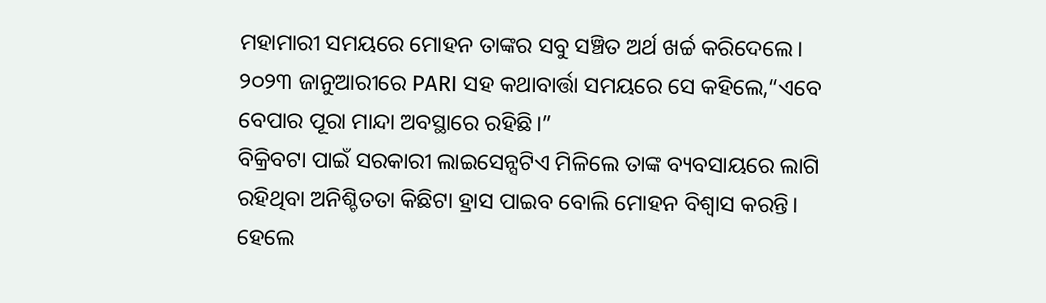ମହାମାରୀ ସମୟରେ ମୋହନ ତାଙ୍କର ସବୁ ସଞ୍ଚିତ ଅର୍ଥ ଖର୍ଚ୍ଚ କରିଦେଲେ। ୨୦୨୩ ଜାନୁଆରୀରେ PARI ସହ କଥାବାର୍ତ୍ତା ସମୟରେ ସେ କହିଲେ,“ଏବେ ବେପାର ପୂରା ମାନ୍ଦା ଅବସ୍ଥାରେ ରହିଛି।”
ବିକ୍ରିବଟା ପାଇଁ ସରକାରୀ ଲାଇସେନ୍ସଟିଏ ମିଳିଲେ ତାଙ୍କ ବ୍ୟବସାୟରେ ଲାଗି ରହିଥିବା ଅନିଶ୍ଚିତତା କିଛିଟା ହ୍ରାସ ପାଇବ ବୋଲି ମୋହନ ବିଶ୍ୱାସ କରନ୍ତି। ହେଲେ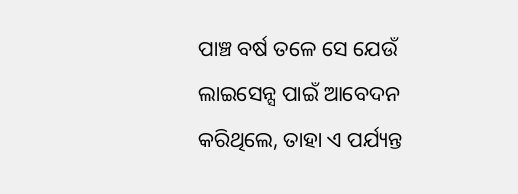ପାଞ୍ଚ ବର୍ଷ ତଳେ ସେ ଯେଉଁ ଲାଇସେନ୍ସ ପାଇଁ ଆବେଦନ କରିଥିଲେ, ତାହା ଏ ପର୍ଯ୍ୟନ୍ତ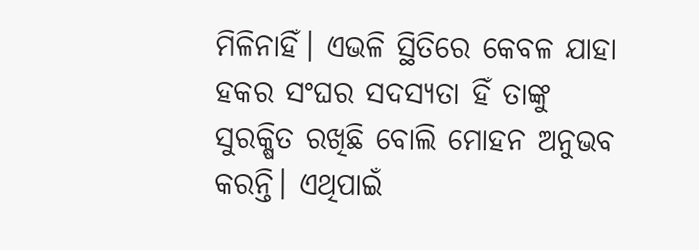ମିଳିନାହିଁ। ଏଭଳି ସ୍ଥିତିରେ କେବଳ ଯାହା ହକର ସଂଘର ସଦସ୍ୟତା ହିଁ ତାଙ୍କୁ ସୁରକ୍ଷିତ ରଖିଛି ବୋଲି ମୋହନ ଅନୁଭବ କରନ୍ତି। ଏଥିପାଇଁ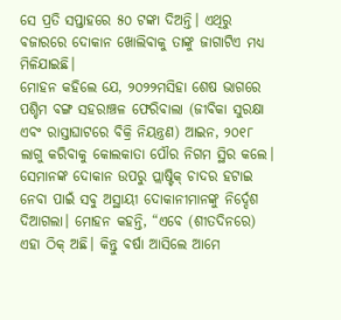ସେ ପ୍ରତି ସପ୍ତାହରେ ୫୦ ଟଙ୍କା ଦିଅନ୍ତି। ଏଥିରୁ ବଜାରରେ ଦୋକାନ ଖୋଲିବାକୁ ତାଙ୍କୁ ଜାଗାଟିଏ ମଧ୍ୟ ମିଳିଯାଇଛି।
ମୋହନ କହିଲେ ଯେ, ୨୦୨୨ମସିହା ଶେଷ ଭାଗରେ ପଶ୍ଚିମ ବଙ୍ଗ ସହରାଞ୍ଚଳ ଫେରିବାଲା (ଜୀବିକା ସୁରକ୍ଷା ଏବଂ ରାସ୍ତାଘାଟରେ ବିକ୍ରି ନିୟନ୍ତ୍ରଣ) ଆଇନ, ୨୦୧୮ ଲାଗୁ କରିବାକୁ କୋଲକାତା ପୌର ନିଗମ ସ୍ଥିର କଲେ। ସେମାନଙ୍କ ଦୋକାନ ଉପରୁ ପ୍ଲାଷ୍ଟିକ୍ ଚାଦର ହଟାଇ ନେବା ପାଇଁ ସବୁ ଅସ୍ଥାୟୀ ଦୋକାନୀମାନଙ୍କୁ ନିର୍ଦ୍ଦେଶ ଦିଆଗଲା। ମୋହନ କହନ୍ତି, “ଏବେ (ଶୀତଦିନରେ) ଏହା ଠିକ୍ ଅଛି। କିନ୍ତୁ ବର୍ଷା ଆସିଲେ ଆମେ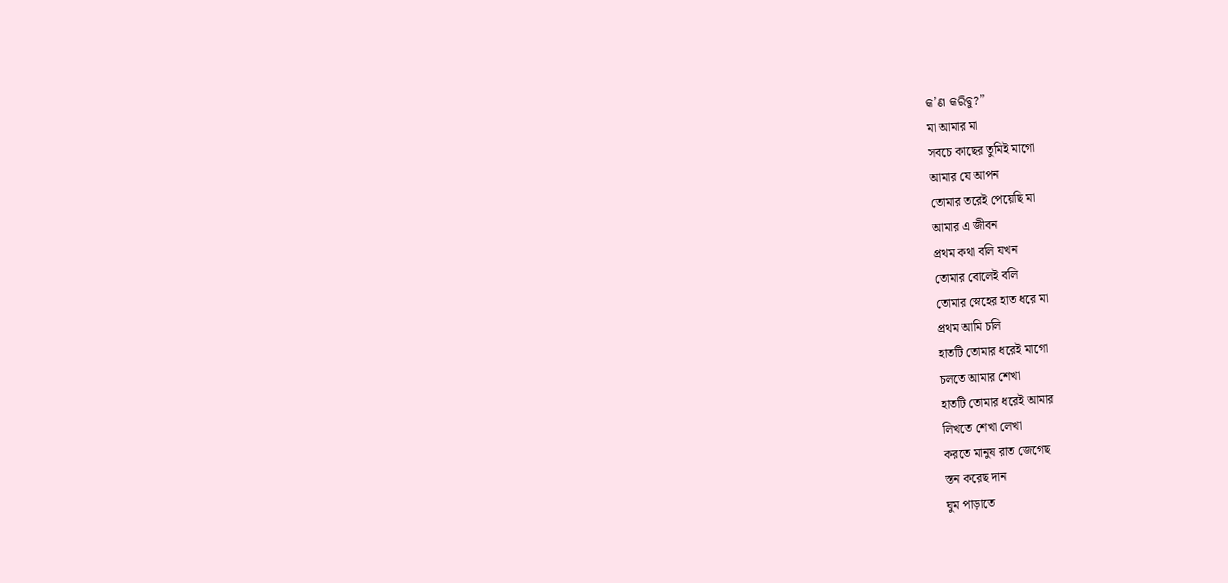କ’ଣ କରିବୁ?”
মা আমার মা
সবচে কাছের তুমিই মাগো
আমার যে আপন
তোমার তরেই পেয়েছি মা
আমার এ জীবন
প্রথম কথা বলি যখন
তোমার বোলেই বলি
তোমার স্নেহের হাত ধরে মা
প্রথম আমি চলি
হাতটি তোমার ধরেই মাগো
চলতে আমার শেখা
হাতটি তোমার ধরেই আমার
লিখতে শেখা লেখা
করতে মানুষ রাত জেগেছ
স্তন করেছ দান
ঘুম পাড়াতে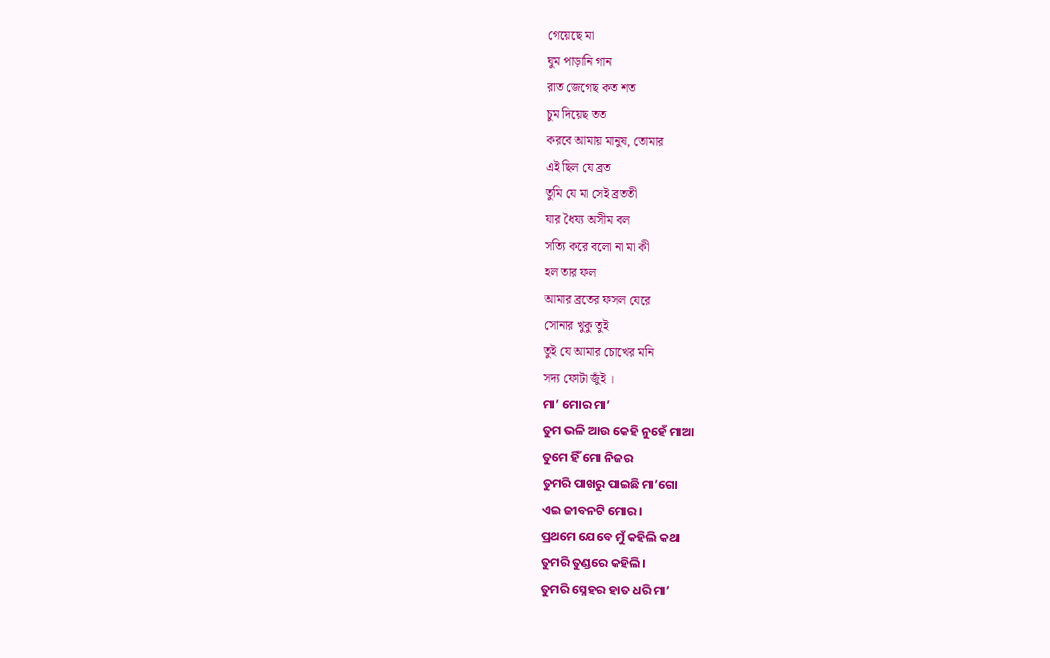গেয়েছে মা
ঘুম পাড়ানি গান
রাত জেগেছ কত শত
চুম দিয়েছ তত
করবে আমায় মানুষ, তোমার
এই ছিল যে ব্রত
তুমি যে মা সেই ব্রততী
যার ধৈয্য অসীম বল
সত্যি করে বলো না মা কী
হল তার ফল
আমার ব্রতের ফসল যেরে
সোনার খুকু তুই
তুই যে আমার চোখের মনি
সদ্য ফোটা জুঁই ।
ମା’ ମୋର ମା’
ତୁମ ଭଳି ଆଉ କେହି ନୁହେଁ ମାଆ
ତୁମେ ହିଁ ମୋ ନିଜର
ତୁମରି ପାଖରୁ ପାଇଛି ମା’ଗୋ
ଏଇ ଜୀବନଟି ମୋର।
ପ୍ରଥମେ ଯେବେ ମୁଁ କହିଲି କଥା
ତୁମରି ତୁଣ୍ଡରେ କହିଲି।
ତୁମରି ସ୍ନେହର ହାତ ଧରି ମା’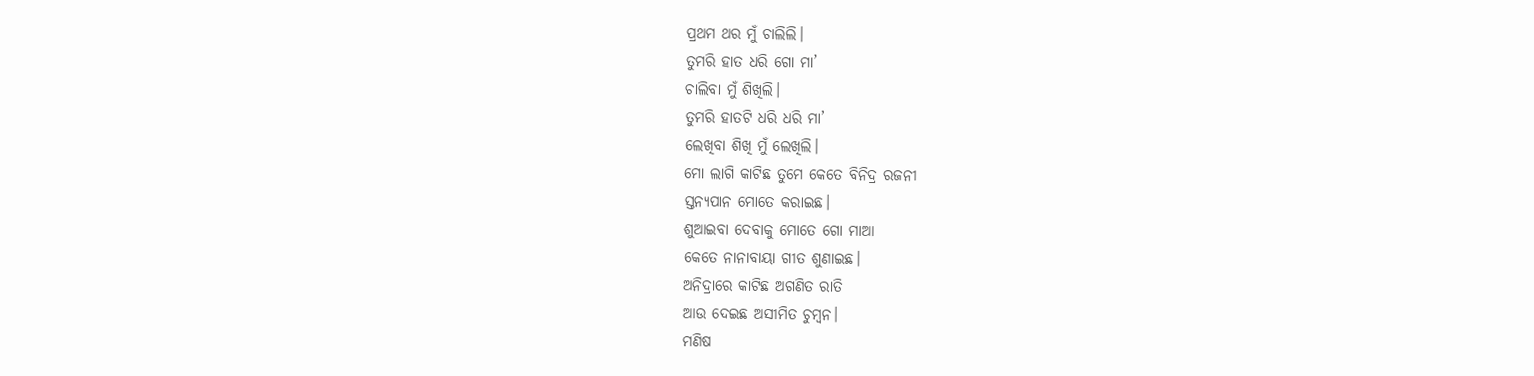ପ୍ରଥମ ଥର ମୁଁ ଚାଲିଲି।
ତୁମରି ହାତ ଧରି ଗୋ ମା’
ଚାଲିବା ମୁଁ ଶିଖିଲି।
ତୁମରି ହାତଟି ଧରି ଧରି ମା’
ଲେଖିବା ଶିଖି ମୁଁ ଲେଖିଲି।
ମୋ ଲାଗି କାଟିଛ ତୁମେ କେତେ ବିନିଦ୍ର ରଜନୀ
ସ୍ତନ୍ୟପାନ ମୋତେ କରାଇଛ।
ଶୁଆଇବା ଦେବାକୁ ମୋତେ ଗୋ ମାଆ
କେତେ ନାନାବାୟା ଗୀତ ଶୁଣାଇଛ।
ଅନିଦ୍ରାରେ କାଟିଛ ଅଗଣିତ ରାତି
ଆଉ ଦେଇଛ ଅସୀମିତ ଚୁମ୍ବନ।
ମଣିଷ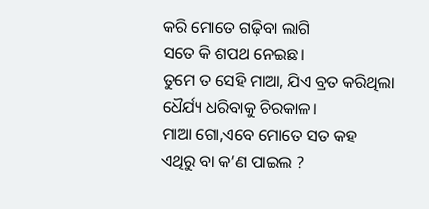କରି ମୋତେ ଗଢ଼ିବା ଲାଗି
ସତେ କି ଶପଥ ନେଇଛ।
ତୁମେ ତ ସେହି ମାଆ, ଯିଏ ବ୍ରତ କରିଥିଲା
ଧୈର୍ଯ୍ୟ ଧରିବାକୁ ଚିରକାଳ।
ମାଆ ଗୋ,ଏବେ ମୋତେ ସତ କହ
ଏଥିରୁ ବା କ’ଣ ପାଇଲ ?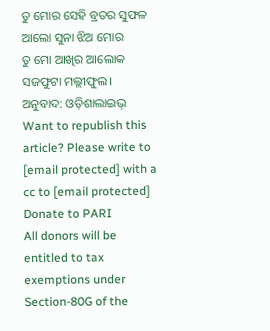ତୁ ମୋର ସେହି ବ୍ରତର ସୁଫଳ
ଆଲୋ ସୁନା ଝିଅ ମୋର
ତୁ ମୋ ଆଖିର ଆଲୋକ
ସଜଫୁଟା ମଲ୍ଲୀଫୁଲ।
ଅନୁବାଦ: ଓଡ଼ିଶାଲାଇଭ୍
Want to republish this article? Please write to [email protected] with a cc to [email protected]
Donate to PARI
All donors will be entitled to tax exemptions under Section-80G of the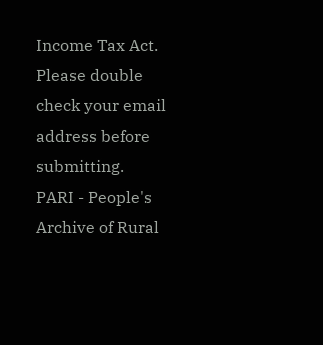Income Tax Act. Please double check your email address before submitting.
PARI - People's Archive of Rural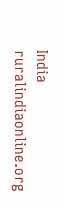India
ruralindiaonline.org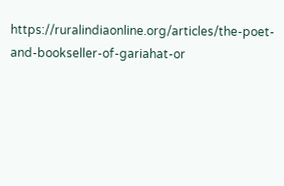https://ruralindiaonline.org/articles/the-poet-and-bookseller-of-gariahat-or